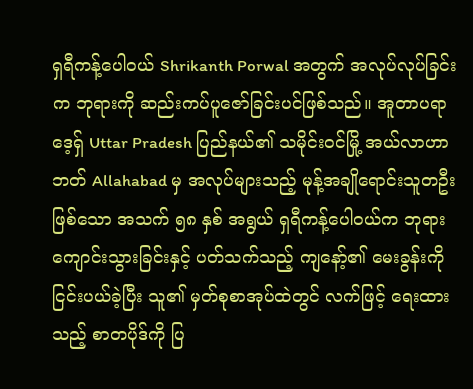ရှရီကန့်ပေါဝယ် Shrikanth Porwal အတွက် အလုပ်လုပ်ခြင်းက ဘုရားကို ဆည်းကပ်ပူဇော်ခြင်းပင်ဖြစ်သည်။ အူတာပရာဒေ့ရှ် Uttar Pradesh ပြည်နယ်၏ သမိုင်းဝင်မြို့ အယ်လာဟာဘတ် Allahabad မှ အလုပ်များသည့် မုန့်အချိုရောင်းသူတဦး ဖြစ်သော အသက် ၅၈ နှစ် အရွယ် ရှရီကန့်ပေါဝယ်က ဘုရားကျောင်းသွားခြင်းနှင့် ပတ်သက်သည့် ကျနော့်၏ မေးခွန်းကို ငြင်းပယ်ခဲ့ပြီး သူ၏ မှတ်စုစာအုပ်ထဲတွင် လက်ဖြင့် ရေးထားသည့် စာတပိုဒ်ကို ပြ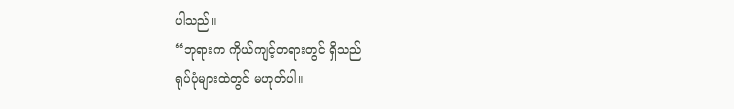ပါသည်။
“ဘုရားက ကိုယ်ကျင့်တရားတွင် ရှိသည်
ရုပ်ပုံများထဲတွင် မဟုတ်ပါ။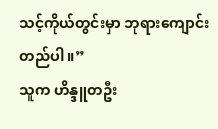သင့်ကိုယ်တွင်းမှာ ဘုရားကျောင်းတည်ပါ။”
သူက ဟိန္ဒူတဦး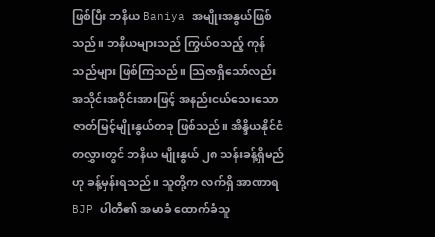ဖြစ်ပြီး ဘနိယ Baniya အမျိုးအနွယ်ဖြစ်သည်။ ဘနိယများသည် ကြွယ်ဝသည့် ကုန်သည်များ ဖြစ်ကြသည်။ သြဇာရှိသော်လည်း အသိုင်းအဝိုင်းအားဖြင့် အနည်းငယ်သေးသော ဇာတ်မြင့်မျိုးနွယ်တခု ဖြစ်သည်။ အိန္ဒိယနိုင်ငံ တလွှားတွင် ဘနိယ မျိုးနွယ် ၂၈ သန်းခန့်ရှိမည်ဟု ခန့်မှန်းရသည်။ သူတို့က လက်ရှိ အာဏာရ BJP ပါတီ၏ အမာခံ ထောက်ခံသူ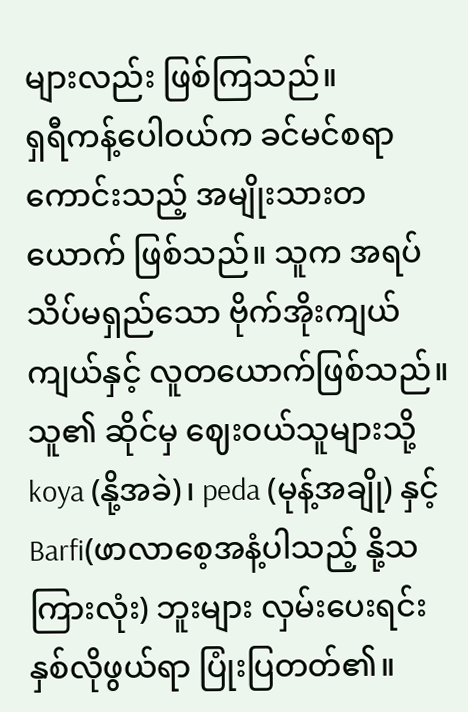များလည်း ဖြစ်ကြသည်။
ရှရီကန့်ပေါဝယ်က ခင်မင်စရာကောင်းသည့် အမျိုးသားတယောက် ဖြစ်သည်။ သူက အရပ်သိပ်မရှည်သော ဗိုက်အိုးကျယ်ကျယ်နှင့် လူတယောက်ဖြစ်သည်။ သူ၏ ဆိုင်မှ ဈေးဝယ်သူများသို့ koya (နို့အခဲ)၊ peda (မုန့်အချို) နှင့် Barfi(ဖာလာစေ့အနံ့ပါသည့် နို့သကြားလုံး) ဘူးများ လှမ်းပေးရင်း နှစ်လိုဖွယ်ရာ ပြုံးပြတတ်၏။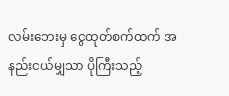လမ်းဘေးမှ ငွေထုတ်စက်ထက် အနည်းငယ်မျှသာ ပိုကြီးသည့်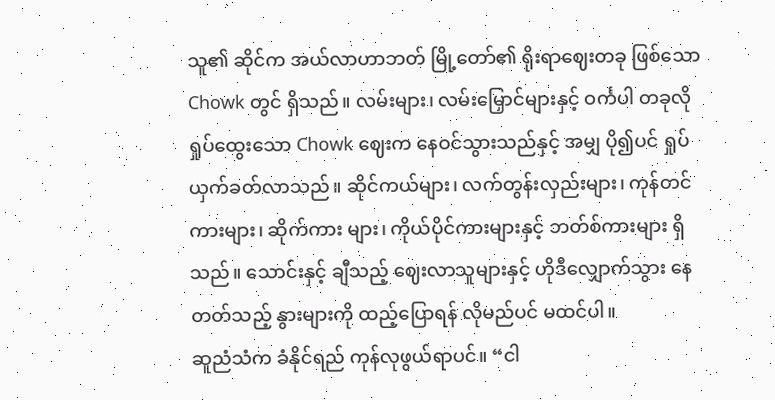သူ၏ ဆိုင်က အယ်လာဟာဘတ် မြို့တော်၏ ရိုးရာဈေးတခု ဖြစ်သော Chowk တွင် ရှိသည်။ လမ်းများ၊ လမ်းမြှောင်များနှင့် ဝင်္ကပါ တခုလို ရှုပ်ထွေးသော Chowk ဈေးက နေဝင်သွားသည်နှင့် အမျှ ပို၍ပင် ရှုပ်ယှက်ခတ်လာသည်။ ဆိုင်ကယ်များ၊ လက်တွန်းလှည်းများ၊ ကုန်တင်ကားများ၊ ဆိုက်ကား များ၊ ကိုယ်ပိုင်ကားများနှင့် ဘတ်စ်ကားများ ရှိသည်။ သောင်းနှင့် ချီသည့် ဈေးလာသူများနှင့် ဟိုဒီလျှောက်သွား နေတတ်သည့် နွားများကို ထည့်ပြောရန် လိုမည်ပင် မထင်ပါ။
ဆူညံသံက ခံနိုင်ရည် ကုန်လုဖွယ်ရာပင်။ “ငါ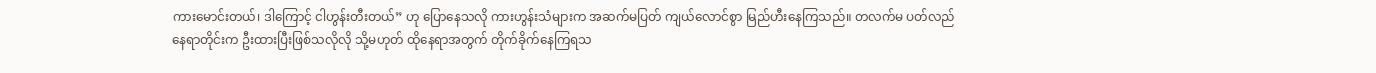ကားမောင်းတယ်၊ ဒါကြောင့် ငါဟွန်းတီးတယ်” ဟု ပြောနေသလို ကားဟွန်းသံများက အဆက်မပြတ် ကျယ်လောင်စွာ မြည်ဟီးနေကြသည်။ တလက်မ ပတ်လည်နေရာတိုင်းက ဦးထားပြီးဖြစ်သလိုလို သို့မဟုတ် ထိုနေရာအတွက် တိုက်ခိုက်နေကြရသ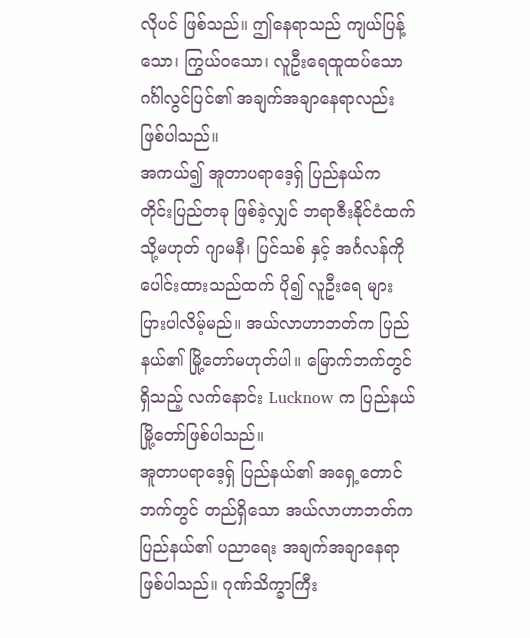လိုပင် ဖြစ်သည်။ ဤနေရာသည် ကျယ်ပြန့် သော၊ ကြွယ်ဝသော၊ လူဦးရေထူထပ်သော ဂင်္ဂါလွင်ပြင်၏ အချက်အချာနေရာလည်း ဖြစ်ပါသည်။
အကယ်၍ အူတာပရာဒေ့ရှ် ပြည်နယ်က တိုင်းပြည်တခု ဖြစ်ခဲ့လျှင် ဘရာဇီးနိုင်ငံထက် သို့မဟုတ် ဂျာမနီ၊ ပြင်သစ် နှင့် အင်္ဂလန်ကို ပေါင်းထားသည်ထက် ပို၍ လူဦးရေ များပြားပါလိမ့်မည်။ အယ်လာဟာဘတ်က ပြည်နယ်၏ မြို့တော်မဟုတ်ပါ။ မြောက်ဘက်တွင် ရှိသည့် လက်နောင်း Lucknow က ပြည်နယ်မြို့တော်ဖြစ်ပါသည်။
အူတာပရာဒေ့ရှ် ပြည်နယ်၏ အရှေ့တောင်ဘက်တွင် တည်ရှိသော အယ်လာဟာဘတ်က ပြည်နယ်၏ ပညာရေး အချက်အချာနေရာ ဖြစ်ပါသည်။ ဂုဏ်သိက္ခာကြီး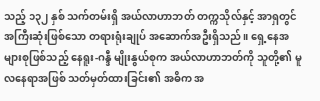သည့် ၁၃၂ နှစ် သက်တမ်းရှိ အယ်လာဟာဘတ် တက္ကသိုလ်နှင့် အာရှတွင် အကြီးဆုံးဖြစ်သော တရားရုံးချုပ် အဆောက်အဦးရှိသည်။ ရှေ့နေအများစုဖြစ်သည့် နေရူး-ဂန္ဒီ မျိုးနွယ်စုက အယ်လာဟာဘတ်ကို သူတို့၏ မူလနေရာအဖြစ် သတ်မှတ်ထားခြင်း၏ အဓိက အ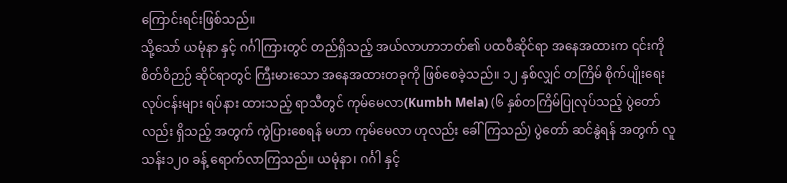ကြောင်းရင်းဖြစ်သည်။
သို့သော် ယမုံနာ နှင့် ဂင်္ဂါကြားတွင် တည်ရှိသည့် အယ်လာဟာဘတ်၏ ပထဝီဆိုင်ရာ အနေအထားက ၎င်းကို စိတ်ဝိဉာဉ် ဆိုင်ရာတွင် ကြီးမားသော အနေအထားတခုကို ဖြစ်စေခဲ့သည်။ ၁၂ နှစ်လျှင် တကြိမ် စိုက်ပျိုးရေးလုပ်ငန်းများ ရပ်နား ထားသည့် ရာသီတွင် ကုမ်မေလာ(Kumbh Mela) (၆ နှစ်တကြိမ်ပြုလုပ်သည့် ပွဲတော်လည်း ရှိသည့် အတွက် ကွဲပြားစေရန် မဟာ ကုမ်မေလာ ဟုလည်း ခေါ်ကြသည်) ပွဲတော် ဆင်နွဲရန် အတွက် လူ သန်း၁၂၀ ခန့် ရောက်လာကြသည်။ ယမုံနာ၊ ဂင်္ဂါ နှင့်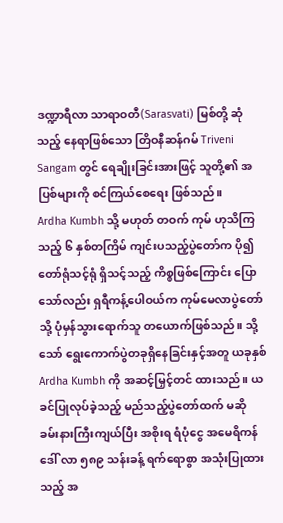ဒဏ္ဍာရီလာ သာရာဝတီ(Sarasvati) မြစ်တို့ ဆုံသည့် နေရာဖြစ်သော တြိဝနီဆန်ဂမ် Triveni Sangam တွင် ရေချိုးခြင်းအားဖြင့် သူတို့၏ အပြစ်များကို စင်ကြယ်စေရေး ဖြစ်သည်။
Ardha Kumbh သို့ မဟုတ် တဝက် ကုမ် ဟုသိကြသည့် ၆ နှစ်တကြိမ် ကျင်းပသည့်ပွဲတော်က ပို၍ တော်ရုံသင့်ရုံ ရှိသင့်သည့် ကိစ္စဖြစ်ကြောင်း ပြောသော်လည်း ရှရီကန့်ပေါဝယ်က ကုမ်မေလာပွဲတော်သို့ ပုံမှန်သွားရောက်သူ တယောက်ဖြစ်သည်။ သို့သော် ရွေးကောက်ပွဲတခုရှိနေခြင်းနှင့်အတူ ယခုနှစ် Ardha Kumbh ကို အဆင့်မြှင့်တင် ထားသည်။ ယခင်ပြုလုပ်ခဲ့သည့် မည်သည့်ပွဲတော်ထက် မဆို ခမ်းနားကြီးကျယ်ပြီး အစိုးရ ရံပုံငွေ အမေရိကန် ဒေါ် လာ ၅၈၉ သန်းခန့် ရက်ရောစွာ အသုံးပြုထားသည့် အ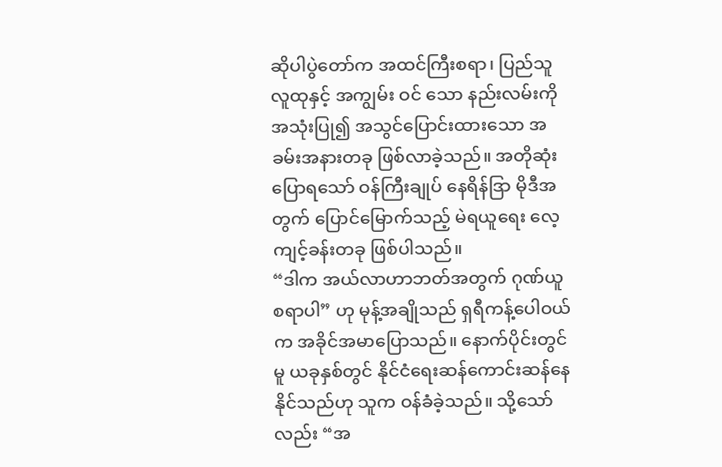ဆိုပါပွဲတော်က အထင်ကြီးစရာ၊ ပြည်သူလူထုနှင့် အကျွမ်း ဝင် သော နည်းလမ်းကို အသုံးပြု၍ အသွင်ပြောင်းထားသော အခမ်းအနားတခု ဖြစ်လာခဲ့သည်။ အတိုဆုံးပြောရသော် ဝန်ကြီးချုပ် နေရိန်ဒြာ မိုဒီအတွက် ပြောင်မြောက်သည့် မဲရယူရေး လေ့ကျင့်ခန်းတခု ဖြစ်ပါသည်။
“ဒါက အယ်လာဟာဘတ်အတွက် ဂုဏ်ယူစရာပါ” ဟု မုန့်အချိုသည် ရှရီကန့်ပေါဝယ်က အခိုင်အမာပြောသည်။ နောက်ပိုင်းတွင်မူ ယခုနှစ်တွင် နိုင်ငံရေးဆန်ကောင်းဆန်နေနိုင်သည်ဟု သူက ဝန်ခံခဲ့သည်။ သို့သော်လည်း “အ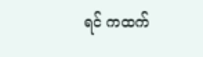ရင် ကထက်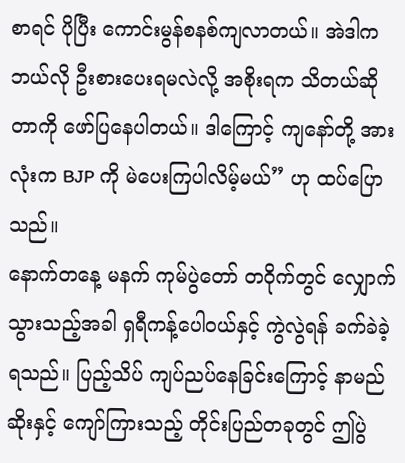စာရင် ပိုပြီး ကောင်းမွန်စနစ်ကျလာတယ်။ အဲဒါက ဘယ်လို ဦးစားပေးရမလဲလို့ အစိုးရက သိတယ်ဆိုတာကို ဖော်ပြနေပါတယ်။ ဒါကြောင့် ကျနော်တို့ အားလုံးက BJP ကို မဲပေးကြပါလိမ့်မယ်” ဟု ထပ်ပြောသည်။
နောက်တနေ့ မနက် ကုမ်ပွဲတော် တဝိုက်တွင် လျှောက်သွားသည့်အခါ ရှရီကန့်ပေါဝယ်နှင့် ကွဲလွဲရန် ခက်ခဲခဲ့ရသည်။ ပြည့်သိပ် ကျပ်ညပ်နေခြင်းကြောင့် နာမည်ဆိုးနှင့် ကျော်ကြားသည့် တိုင်းပြည်တခုတွင် ဤပွဲ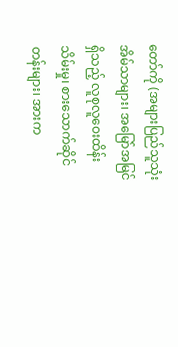တော်ကို (အများပြည်သူသုံး အိမ်သာများ၊ အမြော်အမြင်ရှိသည့် လူစုလူဝေးထိန်းသိမ်းမှု၊ စားသောက်ဆိုင်တန်းများ၊ အားက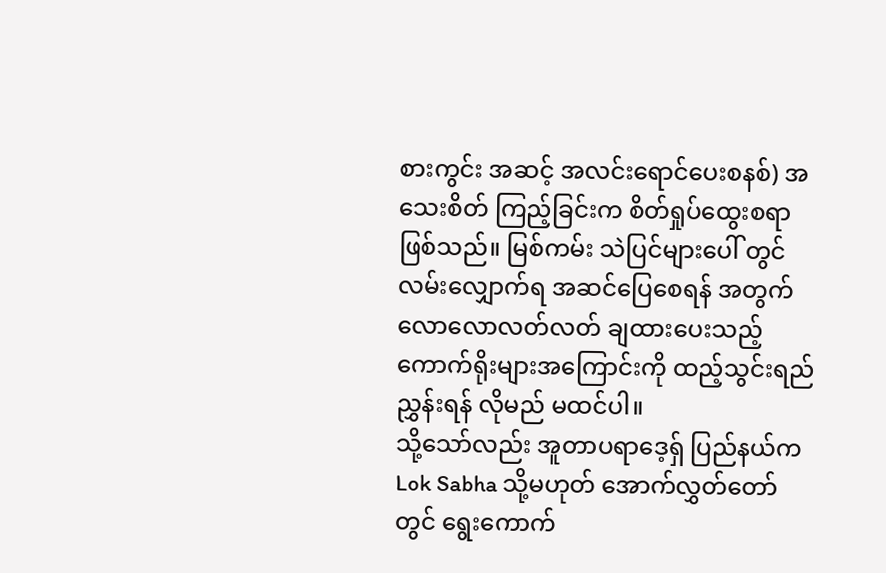စားကွင်း အဆင့် အလင်းရောင်ပေးစနစ်) အသေးစိတ် ကြည့်ခြင်းက စိတ်ရှုပ်ထွေးစရာ ဖြစ်သည်။ မြစ်ကမ်း သဲပြင်များပေါ် တွင် လမ်းလျှောက်ရ အဆင်ပြေစေရန် အတွက် လောလောလတ်လတ် ချထားပေးသည့် ကောက်ရိုးများအကြောင်းကို ထည့်သွင်းရည်ညွှန်းရန် လိုမည် မထင်ပါ။
သို့သော်လည်း အူတာပရာဒေ့ရှ် ပြည်နယ်က Lok Sabha သို့မဟုတ် အောက်လွှတ်တော်တွင် ရွေးကောက်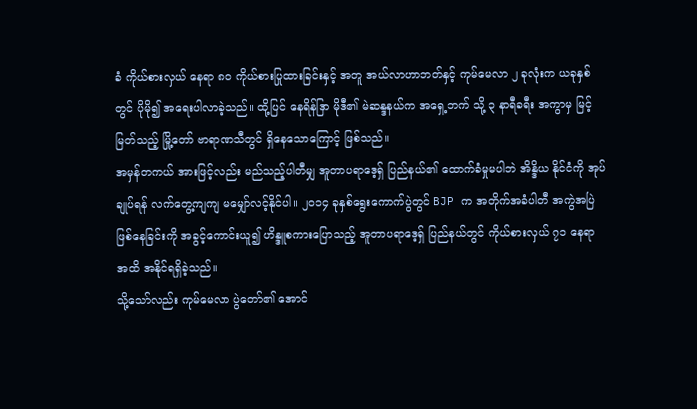ခံ ကိုယ်စားလှယ် နေရာ ၈၀ ကိုယ်စားပြုထားခြင်းနှင့် အတူ အယ်လာဟာဘတ်နှင့် ကုမ်မေလာ ၂ ခုလုံးက ယခုနှစ်တွင် ပိုမို၍ အရေးပါလာခဲ့သည်။ ထို့ပြင် နေရိန်ဒြာ မိုဒီ၏ မဲဆန္ဒနယ်က အရှေ့ဘက် သို့ ၃ နာရီခရီး အကွာမှ မြင့်မြတ်သည့် မြို့တော် ဗာရာဏသီတွင် ရှိနေသောကြောင့် ဖြစ်သည်။
အမှန်တကယ် အားဖြင့်လည်း မည်သည့်ပါတီမျှ အူတာပရာဒေ့ရှ် ပြည်နယ်၏ ထောက်ခံမှုမပါဘဲ အိန္ဒိယ နိုင်ငံကို အုပ်ချုပ်ရန် လက်တွေ့ကျကျ မမျှော်လင့်နိုင်ပါ။ ၂၀၁၄ ခုနှစ်ရွေးကောက်ပွဲတွင် BJP က အတိုက်အခံပါတီ အကွဲအပြဲ ဖြစ်နေခြင်းကို အခွင့်ကောင်းယူ၍ ဟိန္ဒူစကားပြောသည့် အူတာပရာဒေ့ရှ် ပြည်နယ်တွင် ကိုယ်စားလှယ် ၇၁ နေရာ အထိ အနိုင်ရရှိခဲ့သည်။
သို့သော်လည်း ကုမ်မေလာ ပွဲတော်၏ အောင်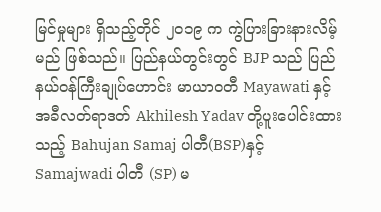မြင်မှုများ ရှိသည့်တိုင် ၂၀၁၉ က ကွဲပြားခြားနားလိမ့်မည် ဖြစ်သည်။ ပြည်နယ်တွင်းတွင် BJP သည် ပြည်နယ်ဝန်ကြီးချုပ်ဟောင်း မာယာဝတီ Mayawati နှင့် အခီလတ်ရာဒတ် Akhilesh Yadav တို့ပူးပေါင်းထားသည့် Bahujan Samaj ပါတီ(BSP)နှင့် Samajwadi ပါတီ (SP) မ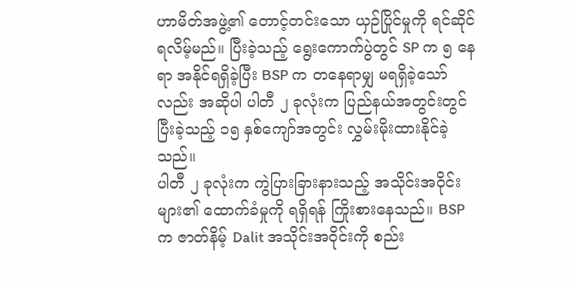ဟာမိတ်အဖွဲ့၏ တောင့်တင်းသော ယှဉ်ပြိုင်မှုကို ရင်ဆိုင်ရလိမ့်မည်။ ပြီးခဲ့သည့် ရွေးကောက်ပွဲတွင် SP က ၅ နေရာ အနိုင်ရရှိခဲ့ပြီး BSP က တနေရာမျှ မရရှိခဲ့သော်လည်း အဆိုပါ ပါတီ ၂ ခုလုံးက ပြည်နယ်အတွင်းတွင် ပြီးခဲ့သည့် ၁၅ နှစ်ကျော်အတွင်း လွှမ်းမိုးထားနိုင်ခဲ့သည်။
ပါတီ ၂ ခုလုံးက ကွဲပြားခြားနားသည့် အသိုင်းအဝိုင်းများ၏ ထောက်ခံမှုကို ရရှိရန် ကြိုးစားနေသည်။ BSP က ဇာတ်နိမ့် Dalit အသိုင်းအဝိုင်းကို စည်း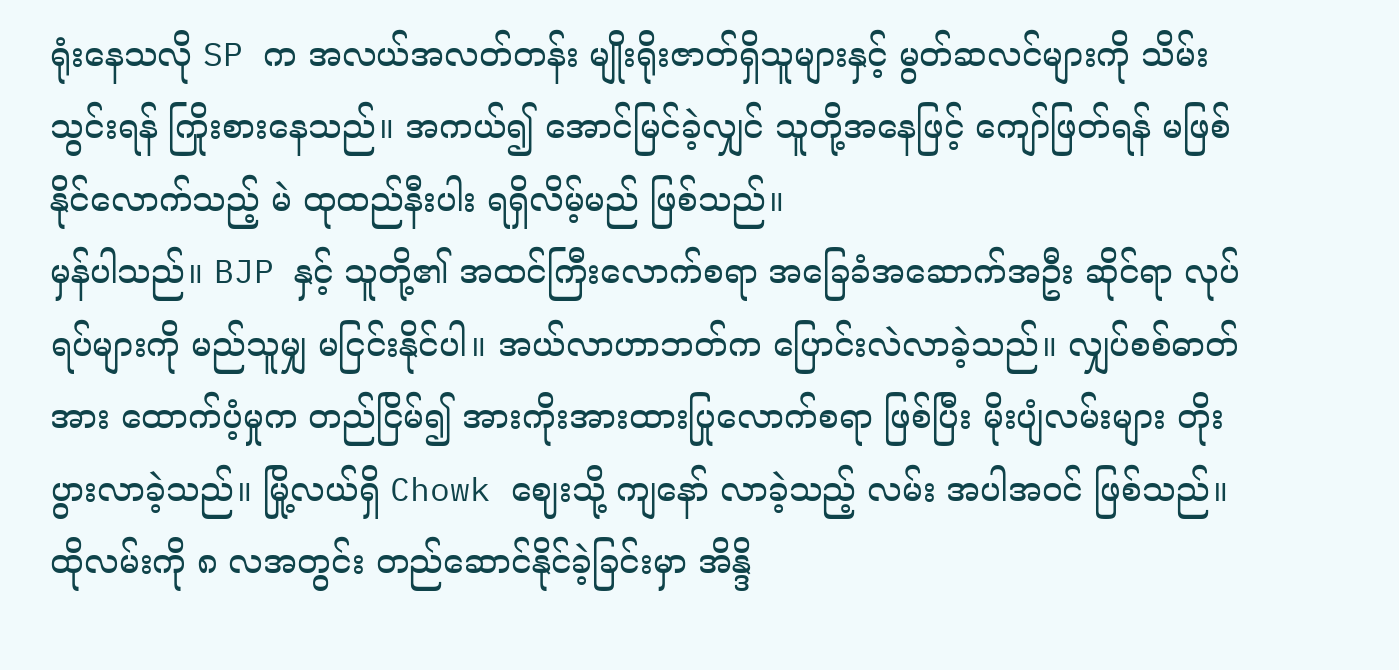ရုံးနေသလို SP က အလယ်အလတ်တန်း မျိုးရိုးဇာတ်ရှိသူများနှင့် မွတ်ဆလင်များကို သိမ်းသွင်းရန် ကြိုးစားနေသည်။ အကယ်၍ အောင်မြင်ခဲ့လျှင် သူတို့အနေဖြင့် ကျော်ဖြတ်ရန် မဖြစ်နိုင်လောက်သည့် မဲ ထုထည်နီးပါး ရရှိလိမ့်မည် ဖြစ်သည်။
မှန်ပါသည်။ BJP နှင့် သူတို့၏ အထင်ကြီးလောက်စရာ အခြေခံအဆောက်အဦး ဆိုင်ရာ လုပ်ရပ်များကို မည်သူမျှ မငြင်းနိုင်ပါ။ အယ်လာဟာဘတ်က ပြောင်းလဲလာခဲ့သည်။ လျှပ်စစ်ဓာတ်အား ထောက်ပံ့မှုက တည်ငြိမ်၍ အားကိုးအားထားပြုလောက်စရာ ဖြစ်ပြီး မိုးပျံလမ်းများ တိုးပွားလာခဲ့သည်။ မြို့လယ်ရှိ Chowk ဈေးသို့ ကျနော် လာခဲ့သည့် လမ်း အပါအဝင် ဖြစ်သည်။ ထိုလမ်းကို ၈ လအတွင်း တည်ဆောင်နိုင်ခဲ့ခြင်းမှာ အိန္ဒိ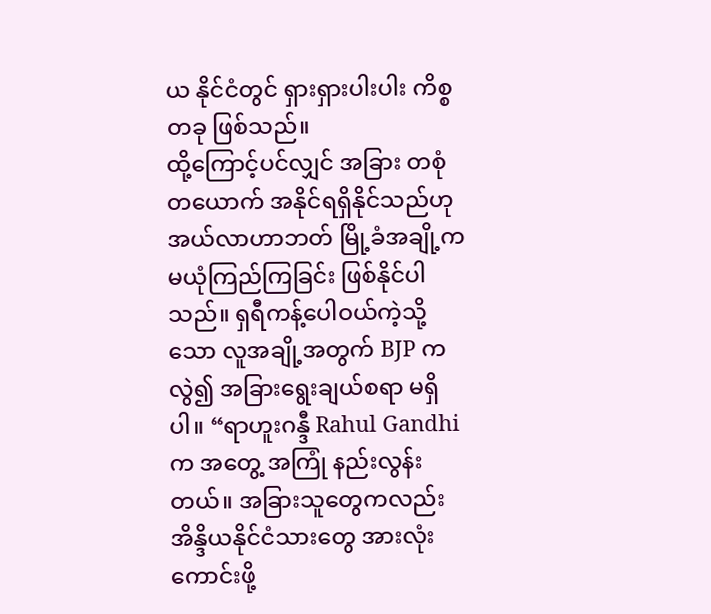ယ နိုင်ငံတွင် ရှားရှားပါးပါး ကိစ္စတခု ဖြစ်သည်။
ထို့ကြောင့်ပင်လျှင် အခြား တစုံတယောက် အနိုင်ရရှိနိုင်သည်ဟု အယ်လာဟာဘတ် မြို့ခံအချို့က မယုံကြည်ကြခြင်း ဖြစ်နိုင်ပါသည်။ ရှရီကန့်ပေါဝယ်ကဲ့သို့သော လူအချို့အတွက် BJP ကလွဲ၍ အခြားရွေးချယ်စရာ မရှိပါ။ “ရာဟူးဂန္ဒီ Rahul Gandhi က အတွေ့ အကြုံ နည်းလွန်းတယ်။ အခြားသူတွေကလည်း အိန္ဒိယနိုင်ငံသားတွေ အားလုံးကောင်းဖို့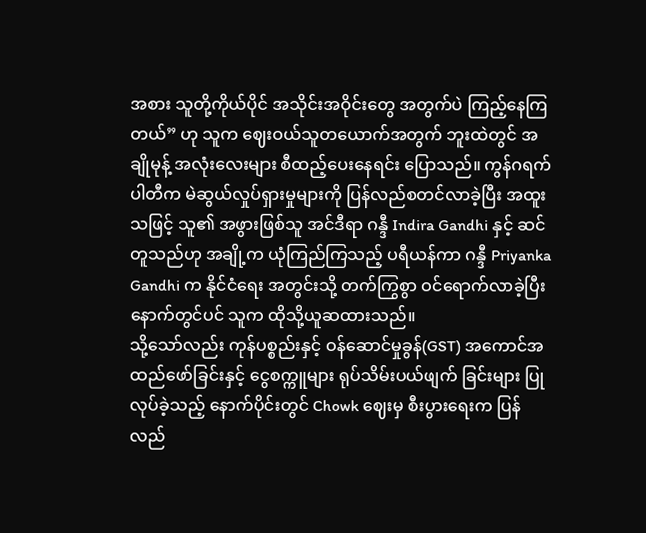အစား သူတို့ကိုယ်ပိုင် အသိုင်းအဝိုင်းတွေ အတွက်ပဲ ကြည့်နေကြတယ်” ဟု သူက ဈေးဝယ်သူတယောက်အတွက် ဘူးထဲတွင် အချိုမုန့် အလုံးလေးများ စီထည့်ပေးနေရင်း ပြောသည်။ ကွန်ဂရက်ပါတီက မဲဆွယ်လှုပ်ရှားမှုများကို ပြန်လည်စတင်လာခဲ့ပြီး အထူးသဖြင့် သူ၏ အဖွားဖြစ်သူ အင်ဒီရာ ဂန္ဒီ Indira Gandhi နှင့် ဆင်တူသည်ဟု အချို့က ယုံကြည်ကြသည့် ပရီယန်ကာ ဂန္ဒီ Priyanka Gandhi က နိုင်ငံရေး အတွင်းသို့ တက်ကြွစွာ ဝင်ရောက်လာခဲ့ပြီး နောက်တွင်ပင် သူက ထိုသို့ယူဆထားသည်။
သို့သော်လည်း ကုန်ပစ္စည်းနှင့် ဝန်ဆောင်မှုခွန်(GST) အကောင်အထည်ဖော်ခြင်းနှင့် ငွေစက္ကူများ ရုပ်သိမ်းပယ်ဖျက် ခြင်းများ ပြုလုပ်ခဲ့သည့် နောက်ပိုင်းတွင် Chowk ဈေးမှ စီးပွားရေးက ပြန်လည်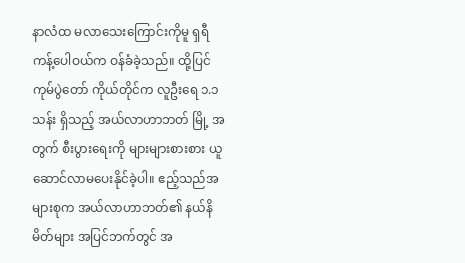နာလံထ မလာသေးကြောင်းကိုမူ ရှရီကန့်ပေါဝယ်က ဝန်ခံခဲ့သည်။ ထို့ပြင် ကုမ်ပွဲတော် ကိုယ်တိုင်က လူဦးရေ ၁.၁ သန်း ရှိသည့် အယ်လာဟာဘတ် မြို့ အတွက် စီးပွားရေးကို များများစားစား ယူဆောင်လာမပေးနိုင်ခဲ့ပါ။ ဧည့်သည်အများစုက အယ်လာဟာဘတ်၏ နယ်နိမိတ်များ အပြင်ဘက်တွင် အ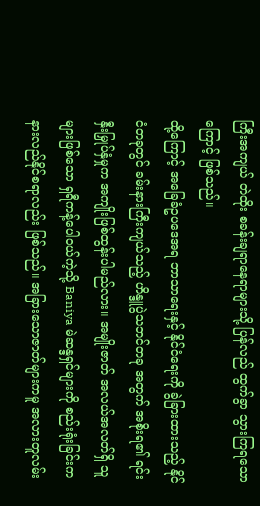ကြီးအကျယ် တဲထိုး စခန်းချရာနေရာများသို့ ပြန်လည် ထွက်ခွာ သွားကြရသောကြောင့် ဖြစ်သည်။
ထို့ကြောင့် အခြေခံဥပဒေအရ ဘာသာရေးနှင့် နိုင်ငံရေးကို ခွဲခြားထားသည့် နိုင်ငံတခုတွင် ခမ်းနားကြီးကျယ်သည့် ဟိန္ဒူပွဲသဘင်တခု အတွက် အစိုးရ၏ ရင်းနှီးမြှုပ်နှံမှုက အကျိုးဖြစ်ထွန်းပါမည်လား။ အမျိုးဇာတ် အလယ်အလတ်ရှိ သူများဖြစ်သော ရှရီကန့်ပေါဝယ်ကဲ့သို့ Baniya မဲဆန္ဒရှင်များကို စည်းရုံးခြင်းက နားလည်နိုင်စရာလည်း ဖြစ်သည်။ အခြားသောဇာတ်များကမူ အလားတူလမ်း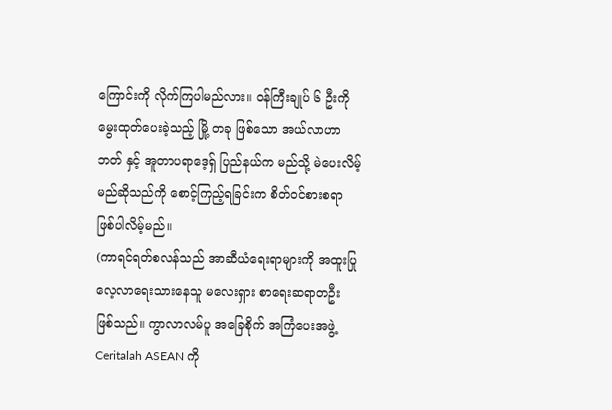ကြောင်းကို လိုက်ကြပါမည်လား။ ဝန်ကြီးချုပ် ၆ ဦးကို မွေးထုတ်ပေးခဲ့သည့် မြို့ တခု ဖြစ်သော အယ်လာဟာဘတ် နှင့် အူတာပရာဒေ့ရှ် ပြည်နယ်က မည်သို့ မဲပေးလိမ့်မည်ဆိုသည်ကို စောင့်ကြည့်ရခြင်းက စိတ်ဝင်စားစရာ ဖြစ်ပါလိမ့်မည်။
(ကာရင်ရတ်စလန်သည် အာဆီယံရေးရာများကို အထူးပြုလေ့လာရေးသားနေသူ မလေးရှား စာရေးဆရာတဦး ဖြစ်သည်။ ကွာလာလမ်ပူ အခြေစိုက် အကြံပေးအဖွဲ့ Ceritalah ASEAN ကို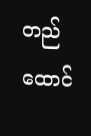တည်ထောင်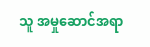သူ အမှုဆောင်အရာ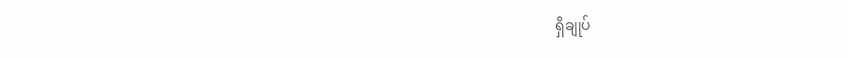ရှိချုပ်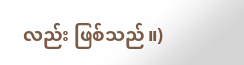လည်း ဖြစ်သည်။)